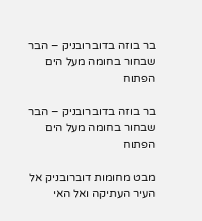בר בוזה בדוברובניק – הבר שבחור בחומה מעל הים הפתוח

בר בוזה בדוברובניק – הבר שבחור בחומה מעל הים הפתוח

מבט מחומות דוברובניק אל העיר העתיקה ואל האי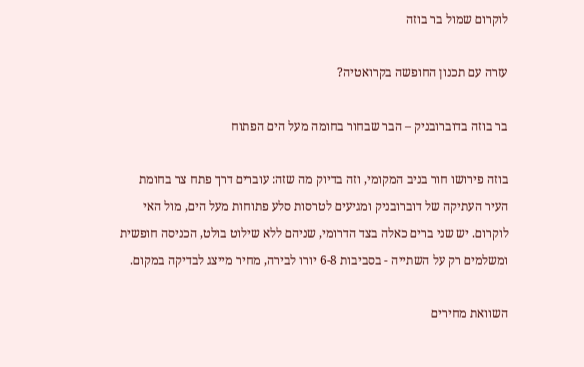לוקרום שמול בר בוזה

עזרה עם תכנון החופשה בקרואטיה?

בר בוזה בדוברובניק – הבר שבחור בחומה מעל הים הפתוח

בוזה פירושו חור בניב המקומי, וזה בדיוק מה שזה: עוברים דרך פתח צר בחומת העיר העתיקה של דוברובניק ומגיעים לטרסות סלע פתוחות מעל הים, מול האי לוקרום. יש שני ברים כאלה בצד הדרומי, שניהם ללא שילוט בולט, הכניסה חופשית ומשלמים רק על השתייה - בסביבות 6-8 יורו לבירה, מחיר מייצג לבדיקה במקום.

השוואת מחירים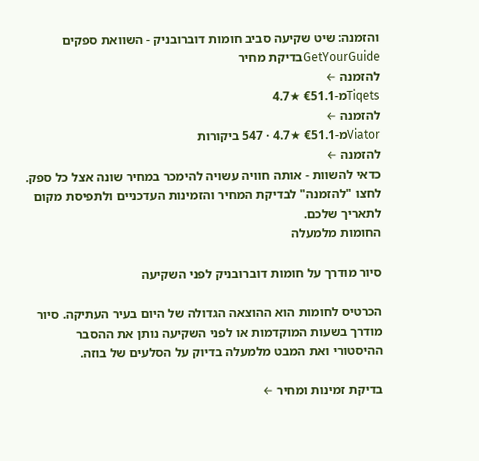והזמנה: שיט שקיעה סביב חומות דוברובניק - השוואת ספקים
GetYourGuideבדיקת מחיר
להזמנה ←
Tiqetsמ-€51.1 ★4.7
להזמנה ←
Viatorמ-€51.1 ★4.7 · 547 ביקורות
להזמנה ←
כדאי להשוות - אותה חוויה עשויה להימכר במחיר שונה אצל כל ספק. לחצו "להזמנה" לבדיקת המחיר והזמינות העדכניים ולתפיסת מקום לתאריך שלכם.
החומות מלמעלה

סיור מודרך על חומות דוברובניק לפני השקיעה

הכרטיס לחומות הוא ההוצאה הגדולה של היום בעיר העתיקה. סיור מודרך בשעות המוקדמות או לפני השקיעה נותן את ההסבר ההיסטורי ואת המבט מלמעלה בדיוק על הסלעים של בוזה.

בדיקת זמינות ומחיר ←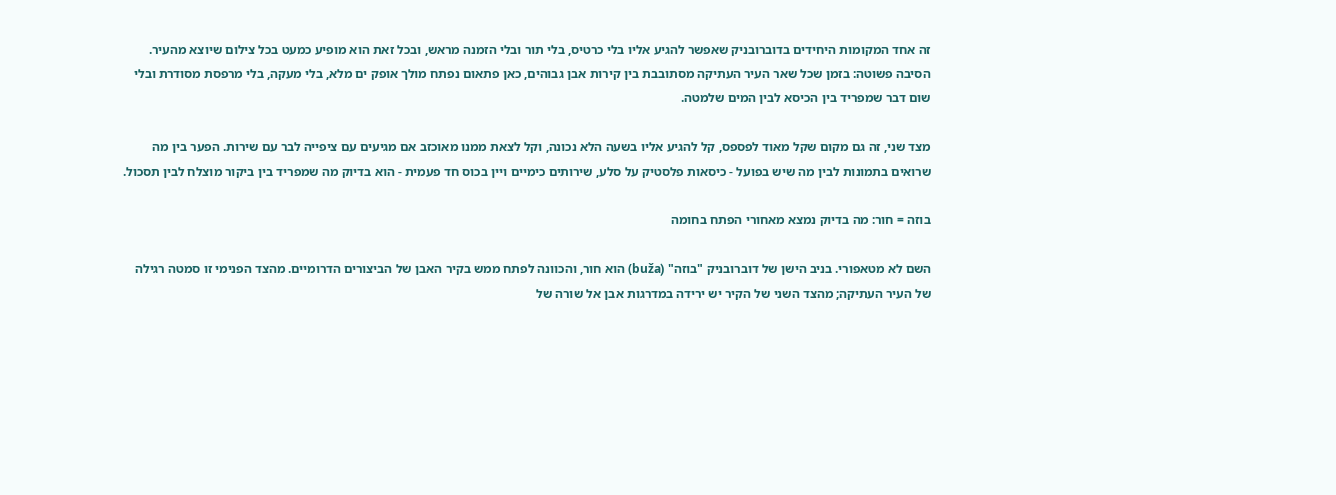זה אחד המקומות היחידים בדוברובניק שאפשר להגיע אליו בלי כרטיס, בלי תור ובלי הזמנה מראש, ובכל זאת הוא מופיע כמעט בכל צילום שיוצא מהעיר. הסיבה פשוטה: בזמן שכל שאר העיר העתיקה מסתובבת בין קירות אבן גבוהים, כאן פתאום נפתח מולך אופק ים מלא, בלי מעקה, בלי מרפסת מסודרת ובלי שום דבר שמפריד בין הכיסא לבין המים שלמטה.

מצד שני, זה גם מקום שקל מאוד לפספס, קל להגיע אליו בשעה הלא נכונה, וקל לצאת ממנו מאוכזב אם מגיעים עם ציפייה לבר עם שירות. הפער בין מה שרואים בתמונות לבין מה שיש בפועל - כיסאות פלסטיק על סלע, שירותים כימיים ויין בכוס חד פעמית - הוא בדיוק מה שמפריד בין ביקור מוצלח לבין תסכול.

בוזה = חור: מה בדיוק נמצא מאחורי הפתח בחומה

השם לא מטאפורי. בניב הישן של דוברובניק "בוזה" (buža) הוא חור, והכוונה לפתח ממש בקיר האבן של הביצורים הדרומיים. מהצד הפנימי זו סמטה רגילה של העיר העתיקה; מהצד השני של הקיר יש ירידה במדרגות אבן אל שורה של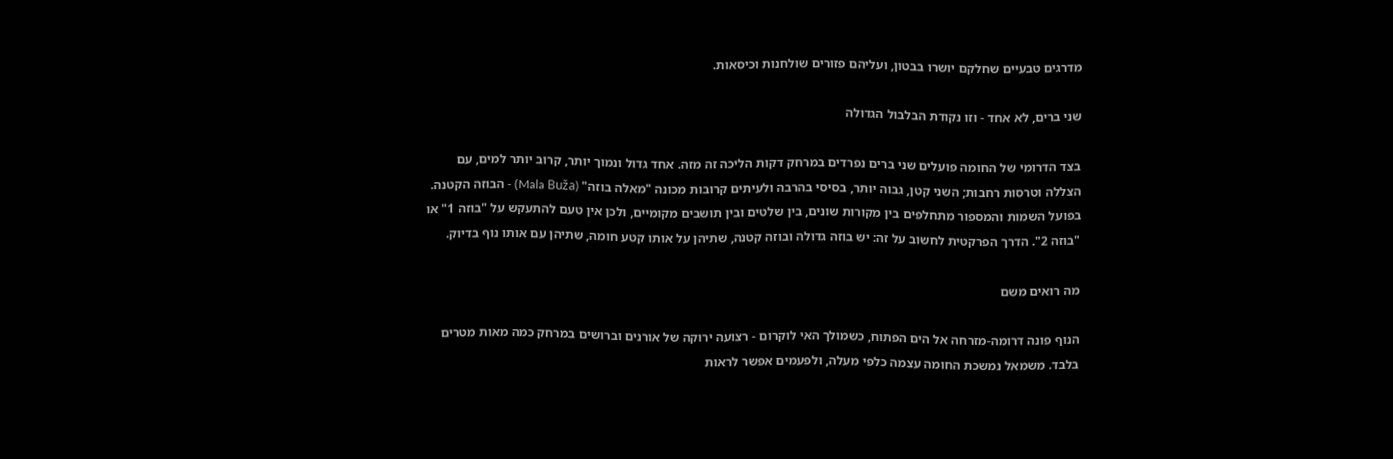מדרגים טבעיים שחלקם יושרו בבטון, ועליהם פזורים שולחנות וכיסאות.

שני ברים, לא אחד - וזו נקודת הבלבול הגדולה

בצד הדרומי של החומה פועלים שני ברים נפרדים במרחק דקות הליכה זה מזה. אחד גדול ונמוך יותר, קרוב יותר למים, עם הצללה וטרסות רחבות; השני קטן, גבוה יותר, בסיסי בהרבה ולעיתים קרובות מכונה "מאלה בוזה" (Mala Buža) - הבוזה הקטנה. בפועל השמות והמספור מתחלפים בין מקורות שונים, בין שלטים ובין תושבים מקומיים, ולכן אין טעם להתעקש על "בוזה 1" או "בוזה 2". הדרך הפרקטית לחשוב על זה: יש בוזה גדולה ובוזה קטנה, שתיהן על אותו קטע חומה, שתיהן עם אותו נוף בדיוק.

מה רואים משם

הנוף פונה דרומה-מזרחה אל הים הפתוח, כשמולך האי לוקרום - רצועה ירוקה של אורנים וברושים במרחק כמה מאות מטרים בלבד. משמאל נמשכת החומה עצמה כלפי מעלה, ולפעמים אפשר לראות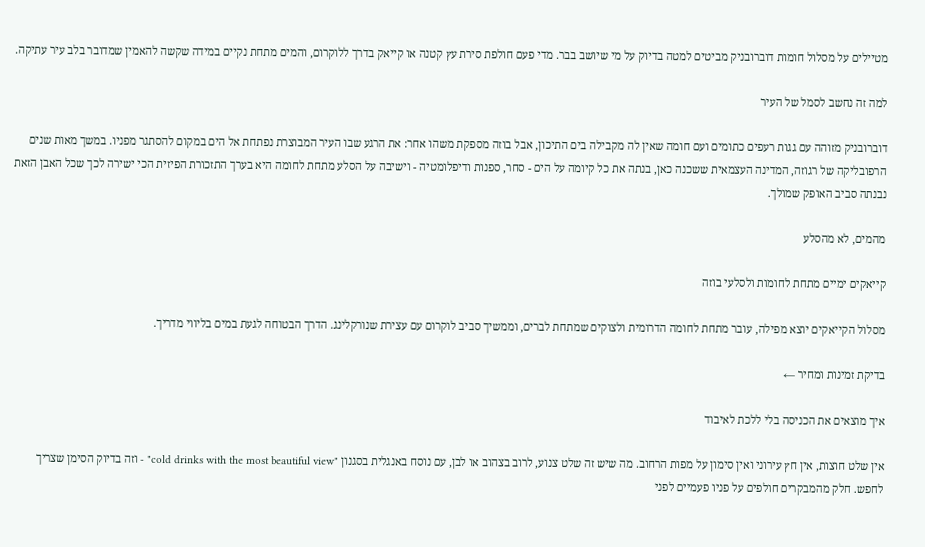מטיילים על מסלול חומות דוברובניק מביטים למטה בדיוק על מי שיושב בבר. מדי פעם חולפת סירת עץ קטנה או קייאק בדרך ללוקרום, והמים מתחת נקיים במידה שקשה להאמין שמדובר בלב עיר עתיקה.

למה זה נחשב לסמל של העיר

דוברובניק מזוהה עם גגות רעפים כתומים ועם חומה שאין לה מקבילה בים התיכון, אבל בוזה מספקת משהו אחר: את הרגע שבו העיר המבוצרת נפתחת אל הים במקום להסתגר מפניו. במשך מאות שנים הרפובליקה של רגוזה, המדינה העצמאית ששכנה כאן, בנתה את כל קיומה על הים - סחר, ספנות ודיפלומטיה - וישיבה על הסלע מתחת לחומה היא בערך התזכורת הפיזית הכי ישירה לכך שכל האבן הזאת נבנתה סביב האופק שמולך.

מהמים, לא מהסלע

קייאקים ימיים מתחת לחומות ולסלעי בוזה

מסלול הקייאקים יוצא מפילה, עובר מתחת לחומה הדרומית ולצוקים שמתחת לברים, וממשיך סביב לוקרום עם עצירת שנורקלינג. הדרך הבטוחה לגעת במים בליווי מדריך.

בדיקת זמינות ומחיר ←

איך מוצאים את הכניסה בלי ללכת לאיבוד

אין שלט חוצות, אין חץ עירוני ואין סימון על מפות הרחוב. מה שיש זה שלט צנוע, לרוב בצהוב או לבן, עם נוסח באנגלית בסגנון "cold drinks with the most beautiful view" - וזה בדיוק הסימן שצריך לחפש. חלק מהמבקרים חולפים על פניו פעמיים לפני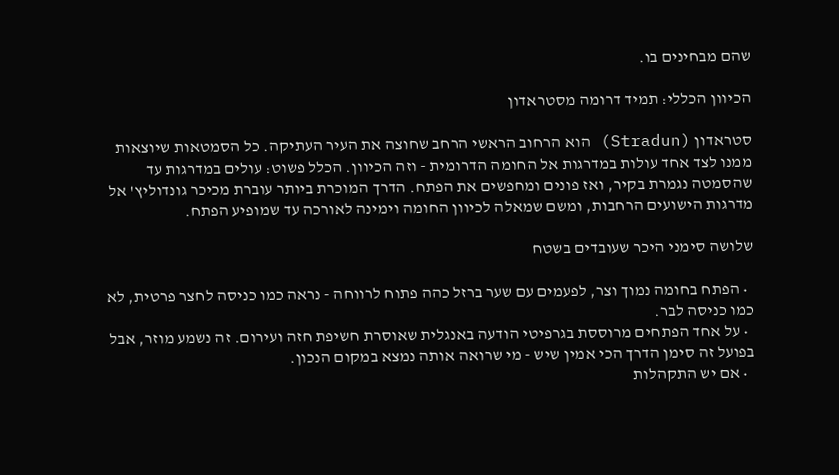שהם מבחינים בו.

הכיוון הכללי: תמיד דרומה מסטראדון

סטראדון (Stradun) הוא הרחוב הראשי הרחב שחוצה את העיר העתיקה. כל הסמטאות שיוצאות ממנו לצד אחד עולות במדרגות אל החומה הדרומית - וזה הכיוון. הכלל פשוט: עולים במדרגות עד שהסמטה נגמרת בקיר, ואז פונים ומחפשים את הפתח. הדרך המוכרת ביותר עוברת מכיכר גונדוליץ' אל מדרגות הישועים הרחבות, ומשם שמאלה לכיוון החומה וימינה לאורכה עד שמופיע הפתח.

שלושה סימני היכר שעובדים בשטח

  • הפתח בחומה נמוך וצר, לפעמים עם שער ברזל כהה פתוח לרווחה - נראה כמו כניסה לחצר פרטית, לא כמו כניסה לבר.
  • על אחד הפתחים מרוססת בגרפיטי הודעה באנגלית שאוסרת חשיפת חזה ועירום. זה נשמע מוזר, אבל בפועל זה סימן הדרך הכי אמין שיש - מי שרואה אותה נמצא במקום הנכון.
  • אם יש התקהלות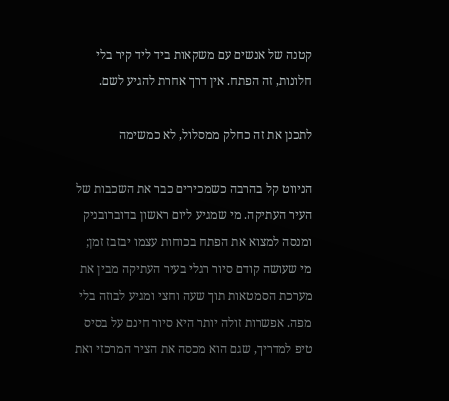קטנה של אנשים עם משקאות ביד ליד קיר בלי חלונות, זה הפתח. אין דרך אחרת להגיע לשם.

לתכנן את זה כחלק ממסלול, לא כמשימה

הניווט קל בהרבה כשמכירים כבר את השכבות של העיר העתיקה. מי שמגיע ליום ראשון בדוברובניק ומנסה למצוא את הפתח בכוחות עצמו יבזבז זמן; מי שעושה קודם סיור רגלי בעיר העתיקה מבין את מערכת הסמטאות תוך שעה וחצי ומגיע לבוזה בלי מפה. אפשרות זולה יותר היא סיור חינם על בסיס טיפ למדריך, שגם הוא מכסה את הציר המרכזי ואת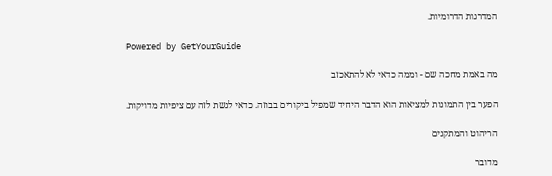המדרגות הדרומיות.

Powered by GetYourGuide

מה באמת מחכה שם - וממה כדאי לא להתאכזב

הפער בין התמונות למציאות הוא הדבר היחיד שמפיל ביקורים בבוזה. כדאי לגשת לזה עם ציפיות מדויקות.

הריהוט והמתקנים

מדובר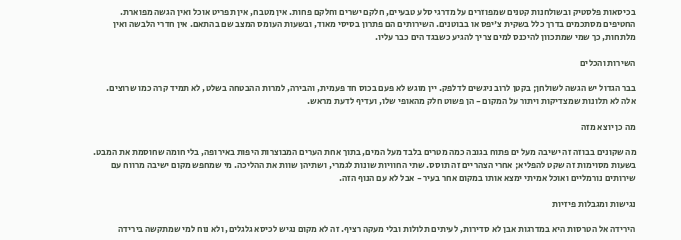בכיסאות פלסטיק ובשולחנות קטנים שמפוזרים על מדרגי סלע טבעיים, חלקם ישרים וחלקם פחות. אין מטבח, אין תפריט אוכל ואין הגשה מפוארת. החטיפים מסתכמים בדרך כלל בשקית צ'יפס או בבוטנים. השירותים הם פתרון בסיסי מאוד, ובשעות העומס המצב שם בהתאם. אין חדרי הלבשה ואין מלתחות, כך שמי שמתכוון להיכנס למים צריך להגיע כשבגד הים כבר עליו.

השירות והכלים

בבר הגדול יש הגשה לשולחן; בקטן לרוב ניגשים לדלפק. יין מוגש לא פעם בכוס חד פעמית, והבירה, למרות ההבטחה בשלט, לא תמיד קרה כמו שרוצים. אלה לא תלונות שמצדיקות ויתור על המקום - הן פשוט חלק מהאופי שלו, ועדיף לדעת מראש.

מה כן יוצא מזה

מה שקונים בבוזה זה ישיבה מעל ים פתוח בגובה כמה מטרים בלבד מעל המים, בתוך אחת הערים המבוצרות היפות באירופה, בלי חומה שחוסמת את המבט. בשעות מסוימות זה שקט להפליא; אחרי הצהריים זה תוסס. שתי החוויות שונות לגמרי, ושתיהן שוות את ההליכה. מי שמחפש מקום ישיבה מרווח עם שירותים נורמליים ואוכל אמיתי ימצא אותו במקום אחר בעיר - אבל לא עם הנוף הזה.

נגישות ומגבלות פיזיות

הירידה אל הטרסות היא במדרגות אבן לא סדירות, לעיתים תלולות ובלי מעקה רציף. זה לא מקום נגיש לכיסא גלגלים, ולא נוח למי שמתקשה בירידה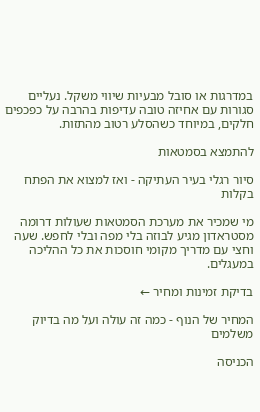במדרגות או סובל מבעיות שיווי משקל. נעליים סגורות עם אחיזה טובה עדיפות בהרבה על כפכפים חלקים, במיוחד כשהסלע רטוב מהתזות.

להתמצא בסמטאות

סיור רגלי בעיר העתיקה - ואז למצוא את הפתח בקלות

מי שמכיר את מערכת הסמטאות שעולות דרומה מסטראדון מגיע לבוזה בלי מפה ובלי לחפש. שעה וחצי עם מדריך מקומי חוסכות את כל ההליכה במעגלים.

בדיקת זמינות ומחיר ←

המחיר של הנוף - כמה זה עולה ועל מה בדיוק משלמים

הכניסה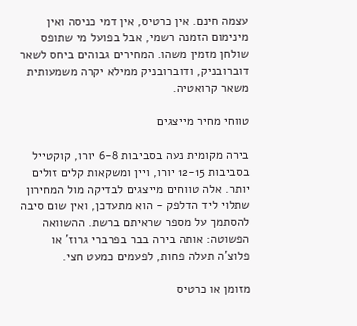עצמה חינם. אין כרטיס, אין דמי כניסה ואין מינימום הזמנה רשמי, אבל בפועל מי שתופס שולחן מזמין משהו. המחירים גבוהים ביחס לשאר דוברובניק, ודוברובניק ממילא יקרה משמעותית משאר קרואטיה.

טווחי מחיר מייצגים

בירה מקומית נעה בסביבות 6-8 יורו, קוקטייל בסביבות 12-15 יורו, ויין ומשקאות קלים זולים יותר. אלה טווחים מייצגים לבדיקה מול המחירון שתלוי ליד הדלפק - הוא מתעדכן, ואין שום סיבה להסתמך על מספר שראיתם ברשת. ההשוואה הפשוטה: אותה בירה בבר בפרברי גרוז' או פלוצ'ה תעלה פחות, לפעמים כמעט חצי.

מזומן או כרטיס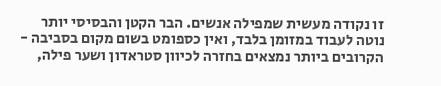זו נקודה מעשית שמפילה אנשים. הבר הקטן והבסיסי יותר נוטה לעבוד במזומן בלבד, ואין כספומט בשום מקום בסביבה - הקרובים ביותר נמצאים בחזרה לכיוון סטראדון ושער פילה,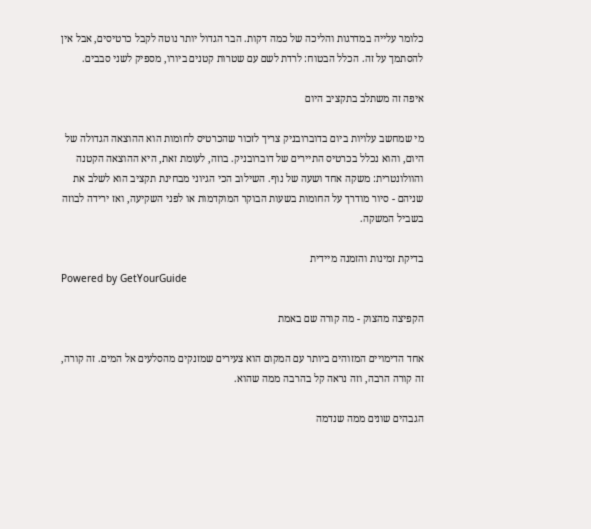כלומר עלייה במדרגות והליכה של כמה דקות. הבר הגדול יותר נוטה לקבל כרטיסים, אבל אין להסתמך על זה. הכלל הבטוח: לרדת לשם עם שטרות קטנים ביורו, מספיק לשני סבבים.

איפה זה משתלב בתקציב היום

מי שמחשב עלויות ביום בדוברובניק צריך לזכור שהכרטיס לחומות הוא ההוצאה הגדולה של היום, והוא נכלל בכרטיס התיירים של דוברובניק. בוזה, לעומת זאת, היא ההוצאה הקטנה והוולונטרית: משקה אחד ושעה של נוף. השילוב הכי הגיוני מבחינת תקציב הוא לשלב את שניהם - סיור מודרך על החומות בשעות הבוקר המוקדמות או לפני השקיעה, ואז ירידה לבוזה בשביל המשקה.

בדיקת זמינות והזמנה מיידית
Powered by GetYourGuide

הקפיצה מהצוק - מה קורה שם באמת

אחד הדימויים המזוהים ביותר עם המקום הוא צעירים שמזנקים מהסלעים אל המים. זה קורה, זה קורה הרבה, וזה נראה קל בהרבה ממה שהוא.

הגבהים שונים ממה שנדמה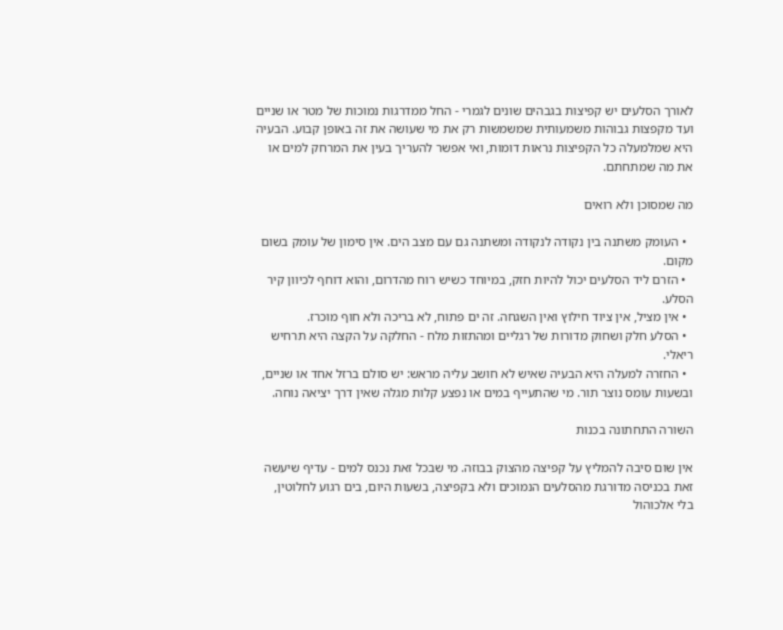לאורך הסלעים יש קפיצות בגבהים שונים לגמרי - החל ממדרגות נמוכות של מטר או שניים ועד מקפצות גבוהות משמעותית שמשמשות רק את מי שעושה את זה באופן קבוע. הבעיה היא שמלמעלה כל הקפיצות נראות דומות, ואי אפשר להעריך בעין את המרחק למים או את מה שמתחתם.

מה שמסוכן ולא רואים

  • העומק משתנה בין נקודה לנקודה ומשתנה גם עם מצב הים. אין סימון של עומק בשום מקום.
  • הזרם ליד הסלעים יכול להיות חזק, במיוחד כשיש רוח מהדרום, והוא דוחף לכיוון קיר הסלע.
  • אין מציל, אין ציוד חילוץ ואין השגחה. זה ים פתוח, לא בריכה ולא חוף מוכרז.
  • הסלע חלק ושחוק מדורות של רגליים ומהתזות מלח - החלקה על הקצה היא תרחיש ריאלי.
  • החזרה למעלה היא הבעיה שאיש לא חושב עליה מראש: יש סולם ברזל אחד או שניים, ובשעות עומס נוצר תור. מי שהתעייף במים או נפצע קלות מגלה שאין דרך יציאה נוחה.

השורה התחתונה בכנות

אין שום סיבה להמליץ על קפיצה מהצוק בבוזה. מי שבכל זאת נכנס למים - עדיף שיעשה זאת בכניסה מדורגת מהסלעים הנמוכים ולא בקפיצה, בשעות היום, בים רגוע לחלוטין, בלי אלכוהול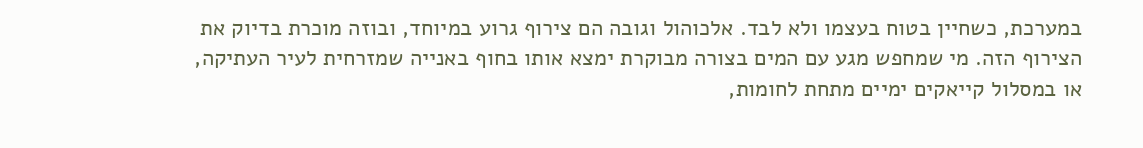במערכת, כשחיין בטוח בעצמו ולא לבד. אלכוהול וגובה הם צירוף גרוע במיוחד, ובוזה מוכרת בדיוק את הצירוף הזה. מי שמחפש מגע עם המים בצורה מבוקרת ימצא אותו בחוף באנייה שמזרחית לעיר העתיקה, או במסלול קייאקים ימיים מתחת לחומות,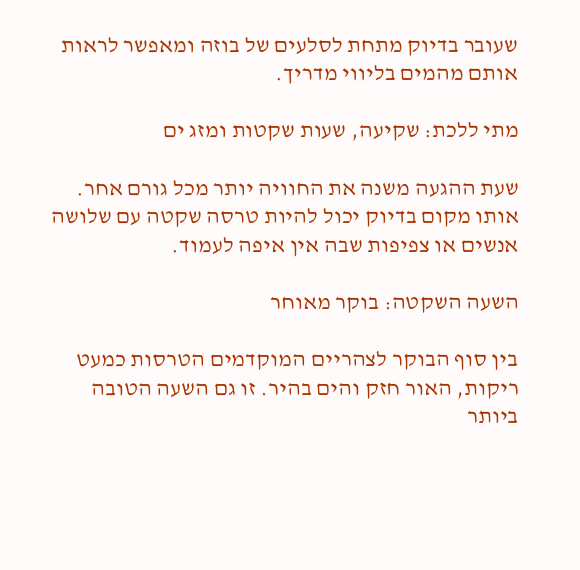שעובר בדיוק מתחת לסלעים של בוזה ומאפשר לראות אותם מהמים בליווי מדריך.

מתי ללכת: שקיעה, שעות שקטות ומזג ים

שעת ההגעה משנה את החוויה יותר מכל גורם אחר. אותו מקום בדיוק יכול להיות טרסה שקטה עם שלושה אנשים או צפיפות שבה אין איפה לעמוד.

השעה השקטה: בוקר מאוחר

בין סוף הבוקר לצהריים המוקדמים הטרסות כמעט ריקות, האור חזק והים בהיר. זו גם השעה הטובה ביותר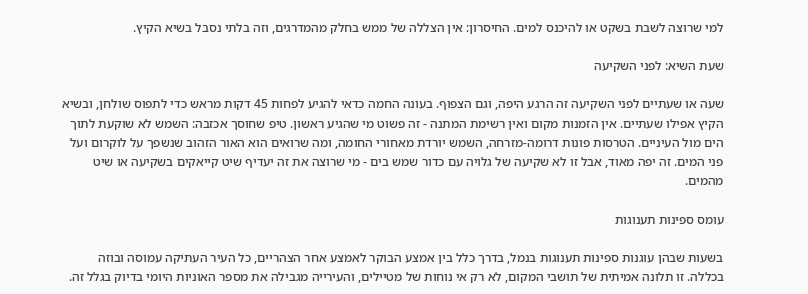למי שרוצה לשבת בשקט או להיכנס למים. החיסרון: אין הצללה של ממש בחלק מהמדרגים, וזה בלתי נסבל בשיא הקיץ.

שעת השיא: לפני השקיעה

שעה או שעתיים לפני השקיעה זה הרגע היפה, וגם הצפוף. בעונה החמה כדאי להגיע לפחות 45 דקות מראש כדי לתפוס שולחן, ובשיא הקיץ אפילו שעתיים. אין הזמנות מקום ואין רשימת המתנה - זה פשוט מי שהגיע ראשון. טיפ שחוסך אכזבה: השמש לא שוקעת לתוך הים מול העיניים. הטרסות פונות דרומה-מזרחה, השמש יורדת מאחורי החומה, ומה שרואים הוא האור הזהוב שנשפך על לוקרום ועל פני המים. זה יפה מאוד, אבל זו לא שקיעה של גלויה עם כדור שמש בים - מי שרוצה את זה יעדיף שיט קייאקים בשקיעה או שיט מהמים.

עומס ספינות תענוגות

בשעות שבהן עוגנות ספינות תענוגות בנמל, בדרך כלל בין אמצע הבוקר לאמצע אחר הצהריים, כל העיר העתיקה עמוסה ובוזה בכללה. זו תלונה אמיתית של תושבי המקום, לא רק אי נוחות של מטיילים, והעירייה מגבילה את מספר האוניות היומי בדיוק בגלל זה.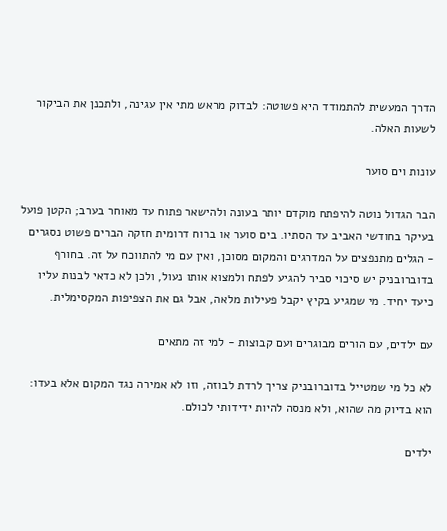הדרך המעשית להתמודד היא פשוטה: לבדוק מראש מתי אין עגינה, ולתכנן את הביקור לשעות האלה.

עונות וים סוער

הבר הגדול נוטה להיפתח מוקדם יותר בעונה ולהישאר פתוח עד מאוחר בערב; הקטן פועל בעיקר בחודשי האביב עד הסתיו. בים סוער או ברוח דרומית חזקה הברים פשוט נסגרים - הגלים מתנפצים על המדרגים והמקום מסוכן, ואין עם מי להתווכח על זה. בחורף בדוברובניק יש סיכוי סביר להגיע לפתח ולמצוא אותו נעול, ולכן לא כדאי לבנות עליו כיעד יחיד. מי שמגיע בקיץ יקבל פעילות מלאה, אבל גם את הצפיפות המקסימלית.

עם ילדים, עם הורים מבוגרים ועם קבוצות - למי זה מתאים

לא כל מי שמטייל בדוברובניק צריך לרדת לבוזה, וזו לא אמירה נגד המקום אלא בעדו: הוא בדיוק מה שהוא, ולא מנסה להיות ידידותי לכולם.

ילדים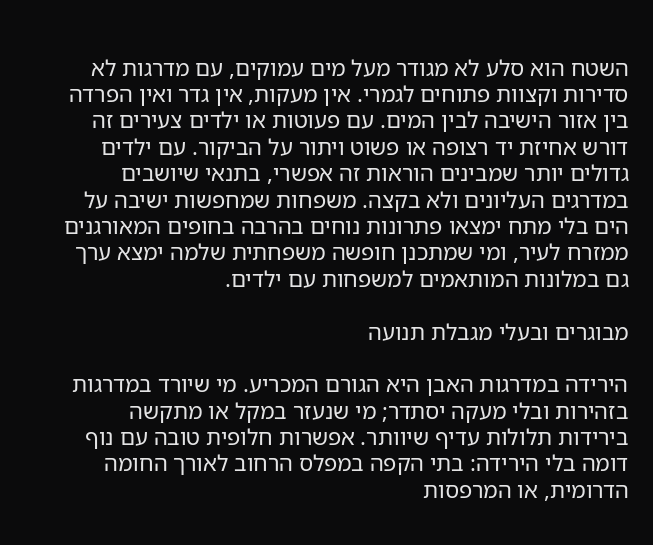השטח הוא סלע לא מגודר מעל מים עמוקים, עם מדרגות לא סדירות וקצוות פתוחים לגמרי. אין מעקות, אין גדר ואין הפרדה בין אזור הישיבה לבין המים. עם פעוטות או ילדים צעירים זה דורש אחיזת יד רצופה או פשוט ויתור על הביקור. עם ילדים גדולים יותר שמבינים הוראות זה אפשרי, בתנאי שיושבים במדרגים העליונים ולא בקצה. משפחות שמחפשות ישיבה על הים בלי מתח ימצאו פתרונות נוחים בהרבה בחופים המאורגנים ממזרח לעיר, ומי שמתכנן חופשה משפחתית שלמה ימצא ערך גם במלונות המותאמים למשפחות עם ילדים.

מבוגרים ובעלי מגבלת תנועה

הירידה במדרגות האבן היא הגורם המכריע. מי שיורד במדרגות בזהירות ובלי מעקה יסתדר; מי שנעזר במקל או מתקשה בירידות תלולות עדיף שיוותר. אפשרות חלופית טובה עם נוף דומה בלי הירידה: בתי הקפה במפלס הרחוב לאורך החומה הדרומית, או המרפסות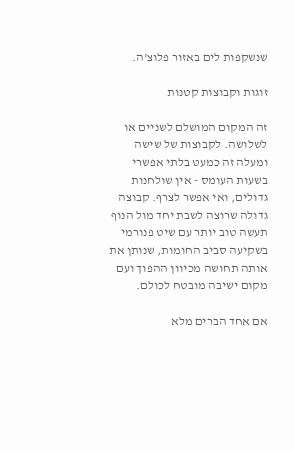שנשקפות לים באזור פלוצ'ה.

זוגות וקבוצות קטנות

זה המקום המושלם לשניים או לשלושה. לקבוצות של שישה ומעלה זה כמעט בלתי אפשרי בשעות העומס - אין שולחנות גדולים, ואי אפשר לצרף. קבוצה גדולה שרוצה לשבת יחד מול הנוף תעשה טוב יותר עם שיט פנורמי בשקיעה סביב החומות, שנותן את אותה תחושה מכיוון ההפוך ועם מקום ישיבה מובטח לכולם.

אם אחד הברים מלא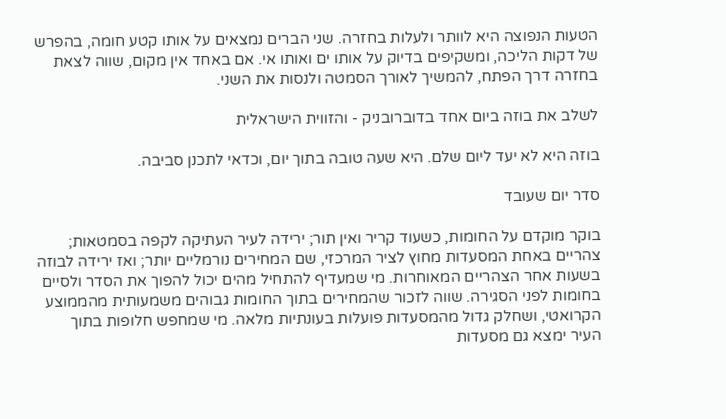הטעות הנפוצה היא לוותר ולעלות בחזרה. שני הברים נמצאים על אותו קטע חומה, בהפרש של דקות הליכה, ומשקיפים בדיוק על אותו ים ואותו אי. אם באחד אין מקום, שווה לצאת בחזרה דרך הפתח, להמשיך לאורך הסמטה ולנסות את השני.

לשלב את בוזה ביום אחד בדוברובניק - והזווית הישראלית

בוזה היא לא יעד ליום שלם. היא שעה טובה בתוך יום, וכדאי לתכנן סביבה.

סדר יום שעובד

בוקר מוקדם על החומות, כשעוד קריר ואין תור; ירידה לעיר העתיקה לקפה בסמטאות; צהריים באחת המסעדות מחוץ לציר המרכזי, שם המחירים נורמליים יותר; ואז ירידה לבוזה בשעות אחר הצהריים המאוחרות. מי שמעדיף להתחיל מהים יכול להפוך את הסדר ולסיים בחומות לפני הסגירה. שווה לזכור שהמחירים בתוך החומות גבוהים משמעותית מהממוצע הקרואטי, ושחלק גדול מהמסעדות פועלות בעונתיות מלאה. מי שמחפש חלופות בתוך העיר ימצא גם מסעדות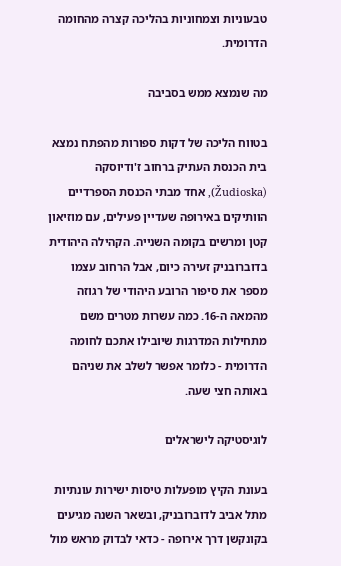טבעוניות וצמחוניות בהליכה קצרה מהחומה הדרומית.

מה שנמצא ממש בסביבה

בטווח הליכה של דקות ספורות מהפתח נמצא בית הכנסת העתיק ברחוב ז'ודיוסקה (Žudioska), אחד מבתי הכנסת הספרדיים הוותיקים באירופה שעדיין פעילים, עם מוזיאון קטן ומרשים בקומה השנייה. הקהילה היהודית בדוברובניק זעירה כיום, אבל הרחוב עצמו מספר את סיפור הרובע היהודי של רגוזה מהמאה ה-16. כמה עשרות מטרים משם מתחילות המדרגות שיובילו אתכם לחומה הדרומית - כלומר אפשר לשלב את שניהם באותה חצי שעה.

לוגיסטיקה לישראלים

בעונת הקיץ מופעלות טיסות ישירות עונתיות מתל אביב לדוברובניק, ובשאר השנה מגיעים בקונקשן דרך אירופה - כדאי לבדוק מראש מול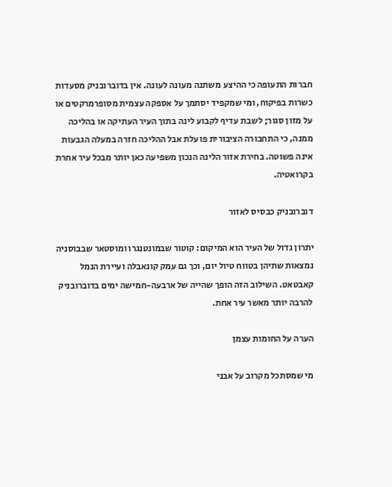חברות התעופה כי ההיצע משתנה מעונה לעונה. אין בדוברובניק מסעדות כשרות בפיקוח, ומי שמקפיד יסתמך על אספקה עצמית מסופרמרקטים או על מזון סגור; לשבת עדיף לקבוע לינה בתוך העיר העתיקה או בהליכה ממנה, כי התחבורה הציבורית פועלת אבל ההליכה חזרה במעלה הגבעות אינה פשוטה. בחירת אזור הלינה הנכון משפיעה כאן יותר מבכל עיר אחרת בקרואטיה.

דוברובניק כבסיס לאזור

יתרון גדול של העיר הוא המיקום: קוטור שבמונטנגרו ומוסטאר שבבוסניה נמצאות שתיהן בטווח טיול יום, וכך גם עמק קונאבלה ועיירת הנמל קאבטאט. השילוב הזה הופך שהייה של ארבעה-חמישה ימים בדוברובניק להרבה יותר מאשר עיר אחת.

הערה על החומות עצמן

מי שמסתכל מקרוב על אבני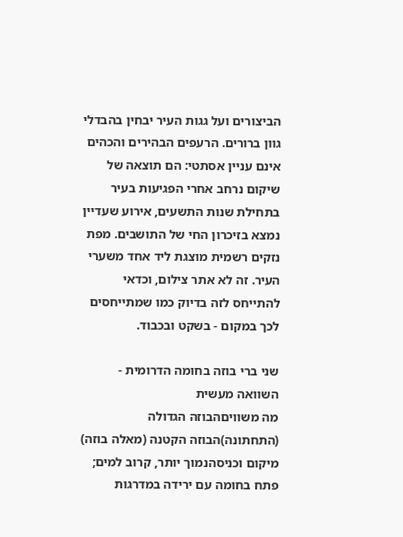הביצורים ועל גגות העיר יבחין בהבדלי גוון ברורים. הרעפים הבהירים והכהים אינם עניין אסתטי: הם תוצאה של שיקום נרחב אחרי הפגיעות בעיר בתחילת שנות התשעים, אירוע שעדיין נמצא בזיכרון החי של התושבים. מפת נזקים רשמית מוצגת ליד אחד משערי העיר. זה לא אתר צילום, וכדאי להתייחס לזה בדיוק כמו שמתייחסים לכך במקום - בשקט ובכבוד.

שני ברי בוזה בחומה הדרומית - השוואה מעשית
מה משוויםהבוזה הגדולה (התחתונה)הבוזה הקטנה (מאלה בוזה)
מיקום וכניסהנמוך יותר, קרוב למים; פתח בחומה עם ירידה במדרגות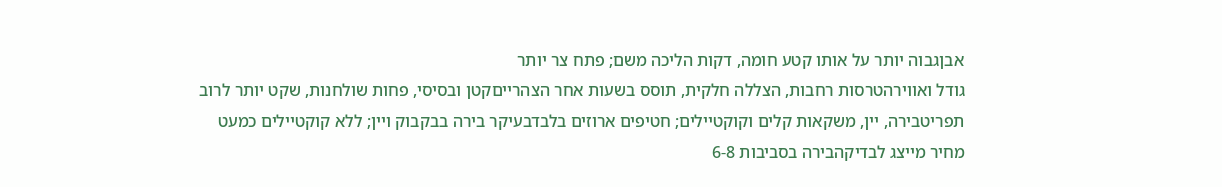אבןגבוה יותר על אותו קטע חומה, דקות הליכה משם; פתח צר יותר
גודל ואווירהטרסות רחבות, הצללה חלקית, תוסס בשעות אחר הצהרייםקטן ובסיסי, פחות שולחנות, שקט יותר לרוב
תפריטבירה, יין, משקאות קלים וקוקטיילים; חטיפים ארוזים בלבדבעיקר בירה בבקבוק ויין; ללא קוקטיילים כמעט
מחיר מייצג לבדיקהבירה בסביבות 6-8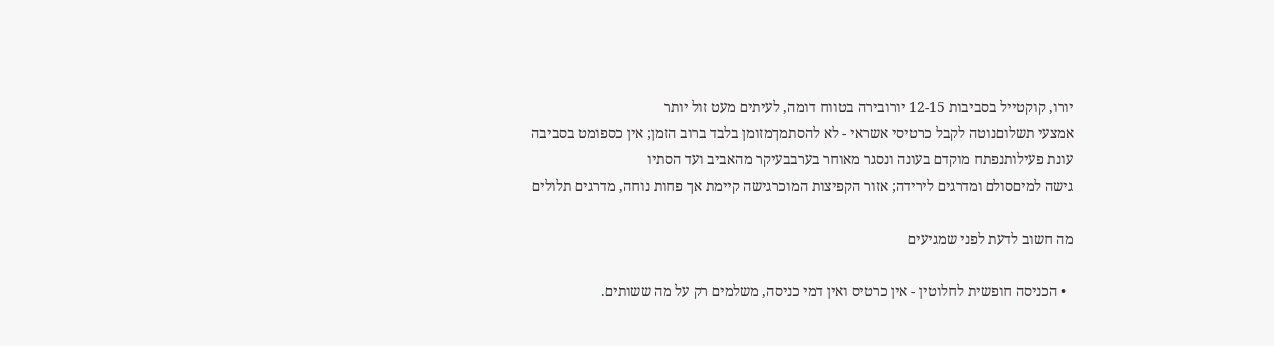יורו, קוקטייל בסביבות 12-15 יורובירה בטווח דומה, לעיתים מעט זול יותר
אמצעי תשלוםנוטה לקבל כרטיסי אשראי - לא להסתמךמזומן בלבד ברוב הזמן; אין כספומט בסביבה
עונת פעילותנפתח מוקדם בעונה ונסגר מאוחר בערבבעיקר מהאביב ועד הסתיו
גישה למיםסולם ומדרגים לירידה; אזור הקפיצות המוכרגישה קיימת אך פחות נוחה, מדרגים תלולים

מה חשוב לדעת לפני שמגיעים

  • הכניסה חופשית לחלוטין - אין כרטיס ואין דמי כניסה, משלמים רק על מה ששותים.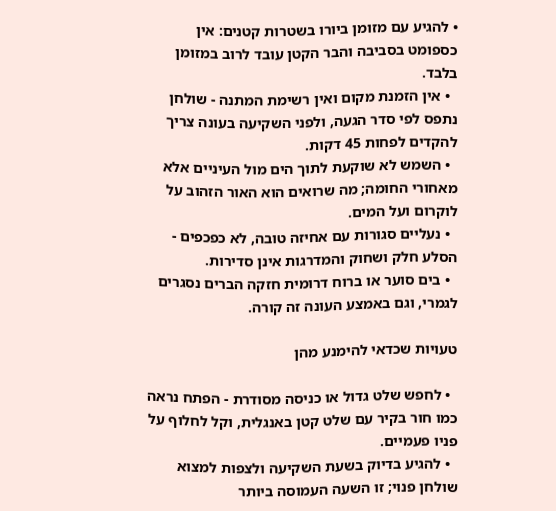• להגיע עם מזומן ביורו בשטרות קטנים: אין כספומט בסביבה והבר הקטן עובד לרוב במזומן בלבד.
  • אין הזמנת מקום ואין רשימת המתנה - שולחן נתפס לפי סדר הגעה, ולפני השקיעה בעונה צריך להקדים לפחות 45 דקות.
  • השמש לא שוקעת לתוך הים מול העיניים אלא מאחורי החומה; מה שרואים הוא האור הזהוב על לוקרום ועל המים.
  • נעליים סגורות עם אחיזה טובה, לא כפכפים - הסלע חלק ושחוק והמדרגות אינן סדירות.
  • בים סוער או ברוח דרומית חזקה הברים נסגרים לגמרי, וגם באמצע העונה זה קורה.

טעויות שכדאי להימנע מהן

  • לחפש שלט גדול או כניסה מסודרת - הפתח נראה כמו חור בקיר עם שלט קטן באנגלית, וקל לחלוף על פניו פעמיים.
  • להגיע בדיוק בשעת השקיעה ולצפות למצוא שולחן פנוי; זו השעה העמוסה ביותר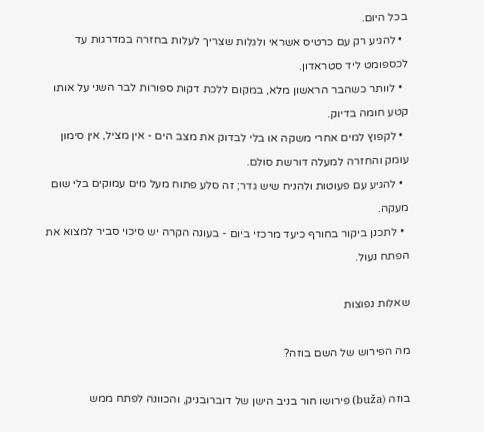בכל היום.
  • להגיע רק עם כרטיס אשראי ולגלות שצריך לעלות בחזרה במדרגות עד לכספומט ליד סטראדון.
  • לוותר כשהבר הראשון מלא, במקום ללכת דקות ספורות לבר השני על אותו קטע חומה בדיוק.
  • לקפוץ למים אחרי משקה או בלי לבדוק את מצב הים - אין מציל, אין סימון עומק והחזרה למעלה דורשת סולם.
  • להגיע עם פעוטות ולהניח שיש גדר; זה סלע פתוח מעל מים עמוקים בלי שום מעקה.
  • לתכנן ביקור בחורף כיעד מרכזי ביום - בעונה הקרה יש סיכוי סביר למצוא את הפתח נעול.

שאלות נפוצות

מה הפירוש של השם בוזה?

בוזה (buža) פירושו חור בניב הישן של דוברובניק, והכוונה לפתח ממש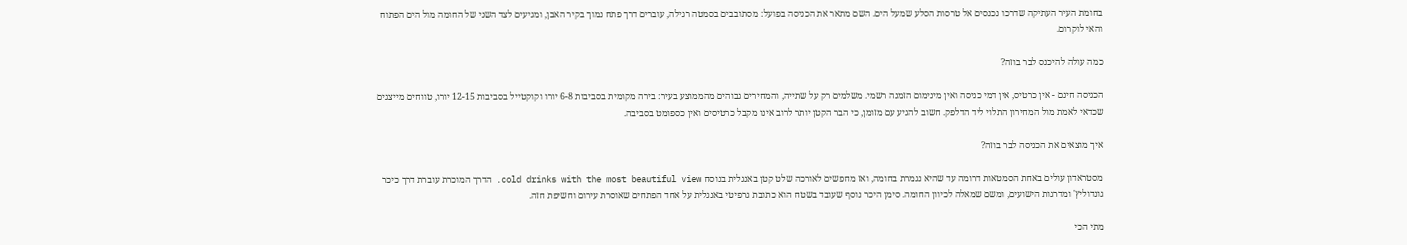בחומת העיר העתיקה שדרכו נכנסים אל טרסות הסלע שמעל הים. השם מתאר את הכניסה בפועל: מסתובבים בסמטה רגילה, עוברים דרך פתח נמוך בקיר האבן, ומגיעים לצד השני של החומה מול הים הפתוח והאי לוקרום.

כמה עולה להיכנס לבר בוזה?

הכניסה חינם - אין כרטיס, אין דמי כניסה ואין מינימום הזמנה רשמי. משלמים רק על שתייה, והמחירים גבוהים מהממוצע בעיר: בירה מקומית בסביבות 6-8 יורו וקוקטייל בסביבות 12-15 יורו, טווחים מייצגים שכדאי לאמת מול המחירון התלוי ליד הדלפק. חשוב להגיע עם מזומן, כי הבר הקטן יותר לרוב אינו מקבל כרטיסים ואין כספומט בסביבה.

איך מוצאים את הכניסה לבר בוזה?

מסטראדון עולים באחת הסמטאות דרומה עד שהיא נגמרת בחומה, ואז מחפשים לאורכה שלט קטן באנגלית בנוסח cold drinks with the most beautiful view. הדרך המוכרת עוברת דרך כיכר גונדוליץ' ומדרגות הישועים, ומשם שמאלה לכיוון החומה. סימן היכר נוסף שעובד בשטח הוא כתובת גרפיטי באנגלית על אחד הפתחים שאוסרת עירום וחשיפת חזה.

מתי הכי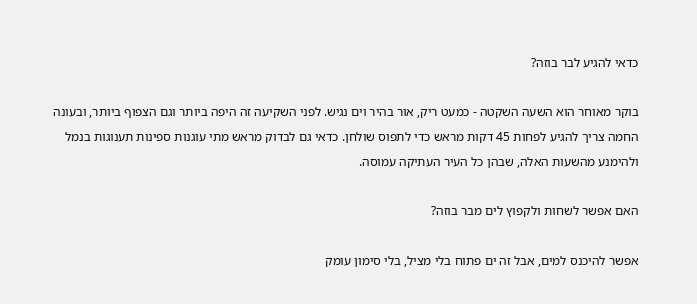כדאי להגיע לבר בוזה?

בוקר מאוחר הוא השעה השקטה - כמעט ריק, אור בהיר וים נגיש. לפני השקיעה זה היפה ביותר וגם הצפוף ביותר, ובעונה החמה צריך להגיע לפחות 45 דקות מראש כדי לתפוס שולחן. כדאי גם לבדוק מראש מתי עוגנות ספינות תענוגות בנמל ולהימנע מהשעות האלה, שבהן כל העיר העתיקה עמוסה.

האם אפשר לשחות ולקפוץ לים מבר בוזה?

אפשר להיכנס למים, אבל זה ים פתוח בלי מציל, בלי סימון עומק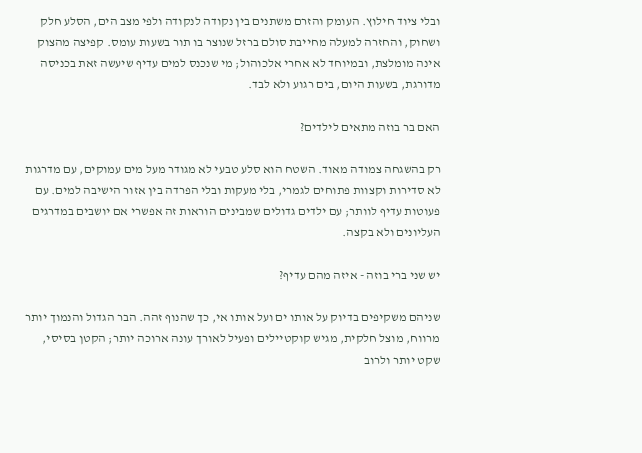ובלי ציוד חילוץ. העומק והזרם משתנים בין נקודה לנקודה ולפי מצב הים, הסלע חלק ושחוק, והחזרה למעלה מחייבת סולם ברזל שנוצר בו תור בשעות עומס. קפיצה מהצוק אינה מומלצת, ובמיוחד לא אחרי אלכוהול; מי שנכנס למים עדיף שיעשה זאת בכניסה מדורגת, בשעות היום, בים רגוע ולא לבד.

האם בר בוזה מתאים לילדים?

רק בהשגחה צמודה מאוד. השטח הוא סלע טבעי לא מגודר מעל מים עמוקים, עם מדרגות לא סדירות וקצוות פתוחים לגמרי, בלי מעקות ובלי הפרדה בין אזור הישיבה למים. עם פעוטות עדיף לוותר; עם ילדים גדולים שמבינים הוראות זה אפשרי אם יושבים במדרגים העליונים ולא בקצה.

יש שני ברי בוזה - איזה מהם עדיף?

שניהם משקיפים בדיוק על אותו ים ועל אותו אי, כך שהנוף זהה. הבר הגדול והנמוך יותר מרווח, מוצל חלקית, מגיש קוקטיילים ופעיל לאורך עונה ארוכה יותר; הקטן בסיסי, שקט יותר ולרוב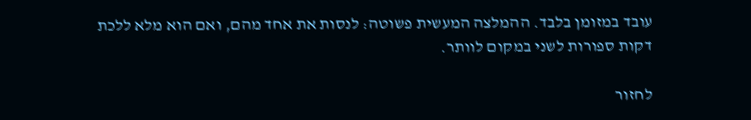עובד במזומן בלבד. ההמלצה המעשית פשוטה: לנסות את אחד מהם, ואם הוא מלא ללכת דקות ספורות לשני במקום לוותר.

לחזור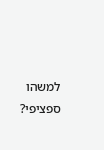למשהו ספציפי?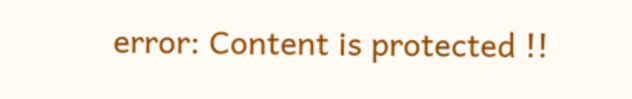error: Content is protected !!